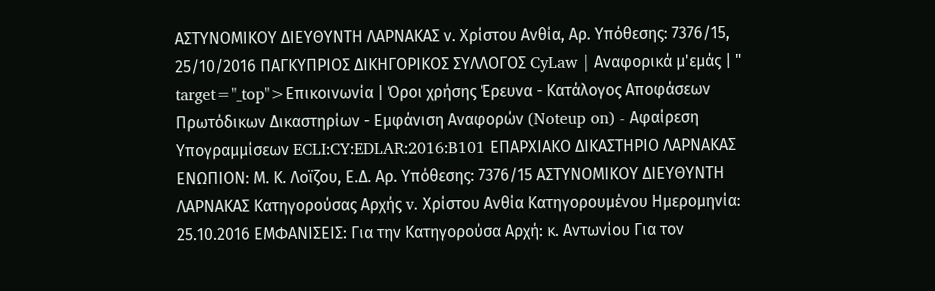ΑΣΤΥΝΟΜΙΚΟΥ ΔΙΕΥΘΥΝΤΗ ΛΑΡΝΑΚΑΣ ν. Χρίστου Ανθία, Αρ. Υπόθεσης: 7376/15, 25/10/2016 ΠΑΓΚΥΠΡΙΟΣ ΔΙΚΗΓΟΡΙΚΟΣ ΣΥΛΛΟΓΟΣ CyLaw | Αναφορικά μ'εμάς | " target="_top">Επικοινωνία | Όροι χρήσης Έρευνα - Κατάλογος Αποφάσεων Πρωτόδικων Δικαστηρίων - Εμφάνιση Αναφορών (Noteup on) - Αφαίρεση Υπογραμμίσεων ECLI:CY:EDLAR:2016:B101 ΕΠΑΡΧΙΑΚΟ ΔΙΚΑΣΤΗΡΙΟ ΛΑΡΝΑΚΑΣ ΕΝΩΠΙΟΝ: Μ. Κ. Λοϊζου, Ε.Δ. Αρ. Υπόθεσης: 7376/15 ΑΣΤΥΝΟΜΙΚΟΥ ΔΙΕΥΘΥΝΤΗ ΛΑΡΝΑΚΑΣ Κατηγορούσας Αρχής v. Χρίστου Ανθία Κατηγορουμένου Ημερομηνία: 25.10.2016 ΕΜΦΑΝΙΣΕΙΣ: Για την Κατηγορούσα Αρχή: κ. Αντωνίου Για τον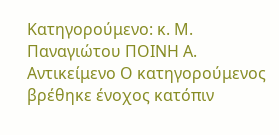Κατηγορούμενο: κ. Μ. Παναγιώτου ΠΟΙΝΗ Α. Αντικείμενο Ο κατηγορούμενος βρέθηκε ένοχος κατόπιν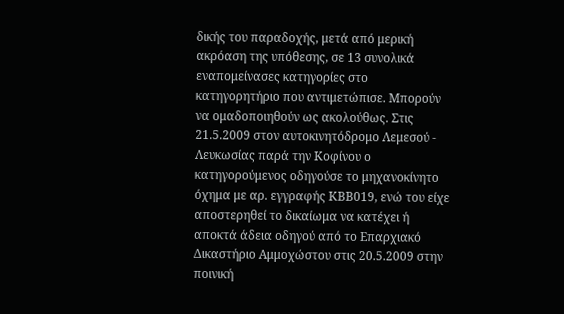δικής του παραδοχής, μετά από μερική ακρόαση της υπόθεσης, σε 13 συνολικά εναπομείνασες κατηγορίες στο κατηγορητήριο που αντιμετώπισε. Μπορούν να ομαδοποιηθούν ως ακολούθως. Στις 21.5.2009 στον αυτοκινητόδρομο Λεμεσού - Λευκωσίας παρά την Κοφίνου ο κατηγορούμενος οδηγούσε το μηχανοκίνητο όχημα με αρ. εγγραφής ΚΒΒ019, ενώ του είχε αποστερηθεί το δικαίωμα να κατέχει ή αποκτά άδεια οδηγού από το Επαρχιακό Δικαστήριο Αμμοχώστου στις 20.5.2009 στην ποινική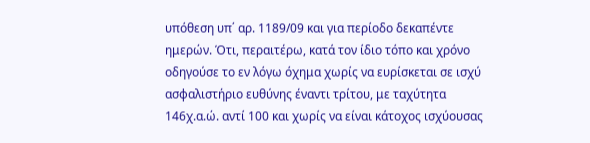υπόθεση υπ΄ αρ. 1189/09 και για περίοδο δεκαπέντε ημερών. Ότι, περαιτέρω, κατά τον ίδιο τόπο και χρόνο οδηγούσε το εν λόγω όχημα χωρίς να ευρίσκεται σε ισχύ ασφαλιστήριο ευθύνης έναντι τρίτου, με ταχύτητα 146χ.α.ώ. αντί 100 και χωρίς να είναι κάτοχος ισχύουσας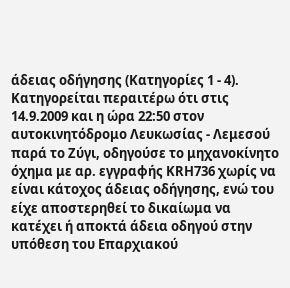άδειας οδήγησης (Κατηγορίες 1 - 4). Κατηγορείται περαιτέρω ότι στις 14.9.2009 και η ώρα 22:50 στον αυτοκινητόδρομο Λευκωσίας - Λεμεσού παρά το Ζύγι, οδηγούσε το μηχανοκίνητο όχημα με αρ. εγγραφής ΚRH736 χωρίς να είναι κάτοχος άδειας οδήγησης, ενώ του είχε αποστερηθεί το δικαίωμα να κατέχει ή αποκτά άδεια οδηγού στην υπόθεση του Επαρχιακού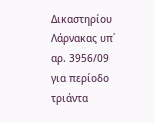Δικαστηρίου Λάρνακας υπ΄ αρ. 3956/09 για περίοδο τριάντα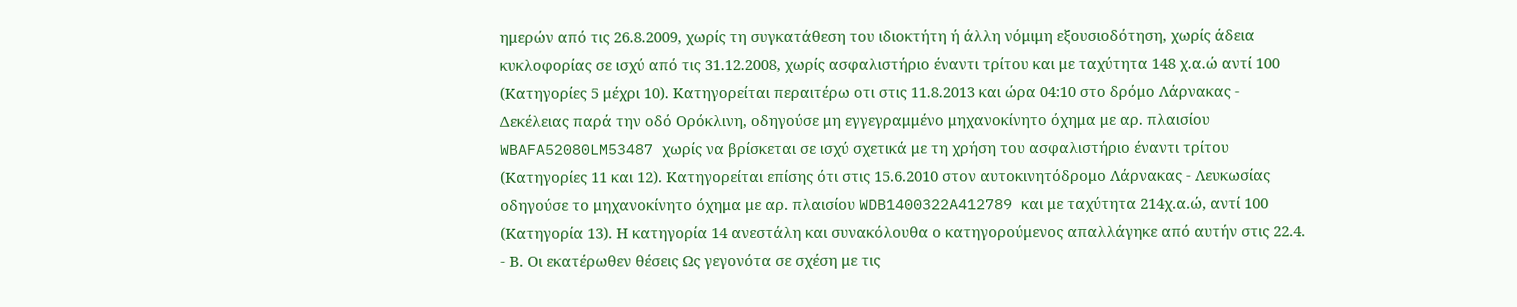ημερών από τις 26.8.2009, χωρίς τη συγκατάθεση του ιδιοκτήτη ή άλλη νόμιμη εξουσιοδότηση, χωρίς άδεια κυκλοφορίας σε ισχύ από τις 31.12.2008, χωρίς ασφαλιστήριο έναντι τρίτου και με ταχύτητα 148 χ.α.ώ αντί 100 (Κατηγορίες 5 μέχρι 10). Κατηγορείται περαιτέρω οτι στις 11.8.2013 και ώρα 04:10 στο δρόμο Λάρνακας - Δεκέλειας παρά την οδό Ορόκλινη, οδηγούσε μη εγγεγραμμένο μηχανοκίνητο όχημα με αρ. πλαισίου WBAFA52080LM53487 χωρίς να βρίσκεται σε ισχύ σχετικά με τη χρήση του ασφαλιστήριο έναντι τρίτου (Κατηγορίες 11 και 12). Κατηγορείται επίσης ότι στις 15.6.2010 στον αυτοκινητόδρομο Λάρνακας - Λευκωσίας οδηγούσε το μηχανοκίνητο όχημα με αρ. πλαισίου WDB1400322A412789 και με ταχύτητα 214χ.α.ώ, αντί 100 (Κατηγορία 13). Η κατηγορία 14 ανεστάλη και συνακόλουθα ο κατηγορούμενος απαλλάγηκε από αυτήν στις 22.4.
- Β. Οι εκατέρωθεν θέσεις Ως γεγονότα σε σχέση με τις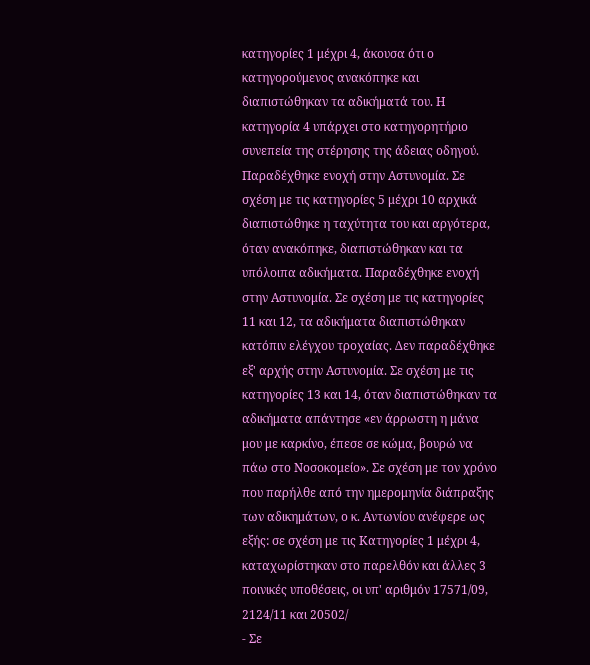κατηγορίες 1 μέχρι 4, άκουσα ότι ο κατηγορούμενος ανακόπηκε και διαπιστώθηκαν τα αδικήματά του. Η κατηγορία 4 υπάρχει στο κατηγορητήριο συνεπεία της στέρησης της άδειας οδηγού. Παραδέχθηκε ενοχή στην Αστυνομία. Σε σχέση με τις κατηγορίες 5 μέχρι 10 αρχικά διαπιστώθηκε η ταχύτητα του και αργότερα, όταν ανακόπηκε, διαπιστώθηκαν και τα υπόλοιπα αδικήματα. Παραδέχθηκε ενοχή στην Αστυνομία. Σε σχέση με τις κατηγορίες 11 και 12, τα αδικήματα διαπιστώθηκαν κατόπιν ελέγχου τροχαίας. Δεν παραδέχθηκε εξ' αρχής στην Αστυνομία. Σε σχέση με τις κατηγορίες 13 και 14, όταν διαπιστώθηκαν τα αδικήματα απάντησε «εν άρρωστη η μάνα μου με καρκίνο, έπεσε σε κώμα, βουρώ να πάω στο Νοσοκομείο». Σε σχέση με τον χρόνο που παρήλθε από την ημερομηνία διάπραξης των αδικημάτων, ο κ. Αντωνίου ανέφερε ως εξής: σε σχέση με τις Κατηγορίες 1 μέχρι 4, καταχωρίστηκαν στο παρελθόν και άλλες 3 ποινικές υποθέσεις, οι υπ' αριθμόν 17571/09, 2124/11 και 20502/
- Σε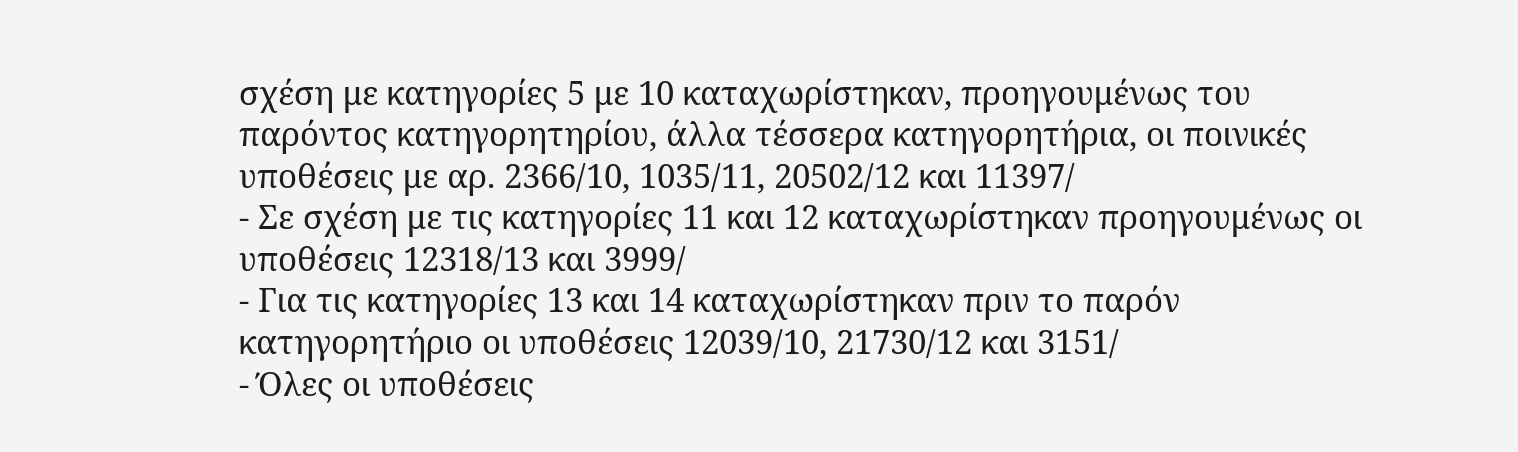σχέση με κατηγορίες 5 με 10 καταχωρίστηκαν, προηγουμένως του παρόντος κατηγορητηρίου, άλλα τέσσερα κατηγορητήρια, οι ποινικές υποθέσεις με αρ. 2366/10, 1035/11, 20502/12 και 11397/
- Σε σχέση με τις κατηγορίες 11 και 12 καταχωρίστηκαν προηγουμένως οι υποθέσεις 12318/13 και 3999/
- Για τις κατηγορίες 13 και 14 καταχωρίστηκαν πριν το παρόν κατηγορητήριο οι υποθέσεις 12039/10, 21730/12 και 3151/
- Όλες οι υποθέσεις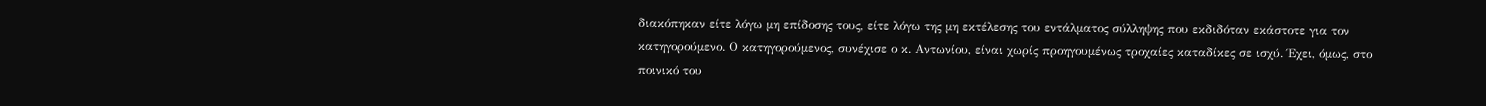διακόπηκαν είτε λόγω μη επίδοσης τους, είτε λόγω της μη εκτέλεσης του εντάλματος σύλληψης που εκδιδόταν εκάστοτε για τον κατηγορούμενο. Ο κατηγορούμενος, συνέχισε ο κ. Αντωνίου, είναι χωρίς προηγουμένως τροχαίες καταδίκες σε ισχύ. Έχει, όμως, στο ποινικό του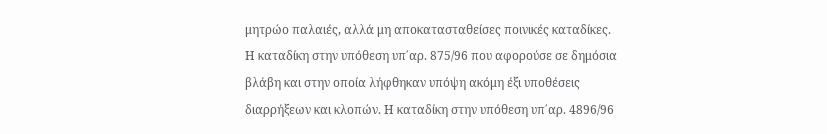μητρώο παλαιές, αλλά μη αποκατασταθείσες ποινικές καταδίκες. Η καταδίκη στην υπόθεση υπ΄αρ. 875/96 που αφορούσε σε δημόσια βλάβη και στην οποία λήφθηκαν υπόψη ακόμη έξι υποθέσεις διαρρήξεων και κλοπών. Η καταδίκη στην υπόθεση υπ΄αρ. 4896/96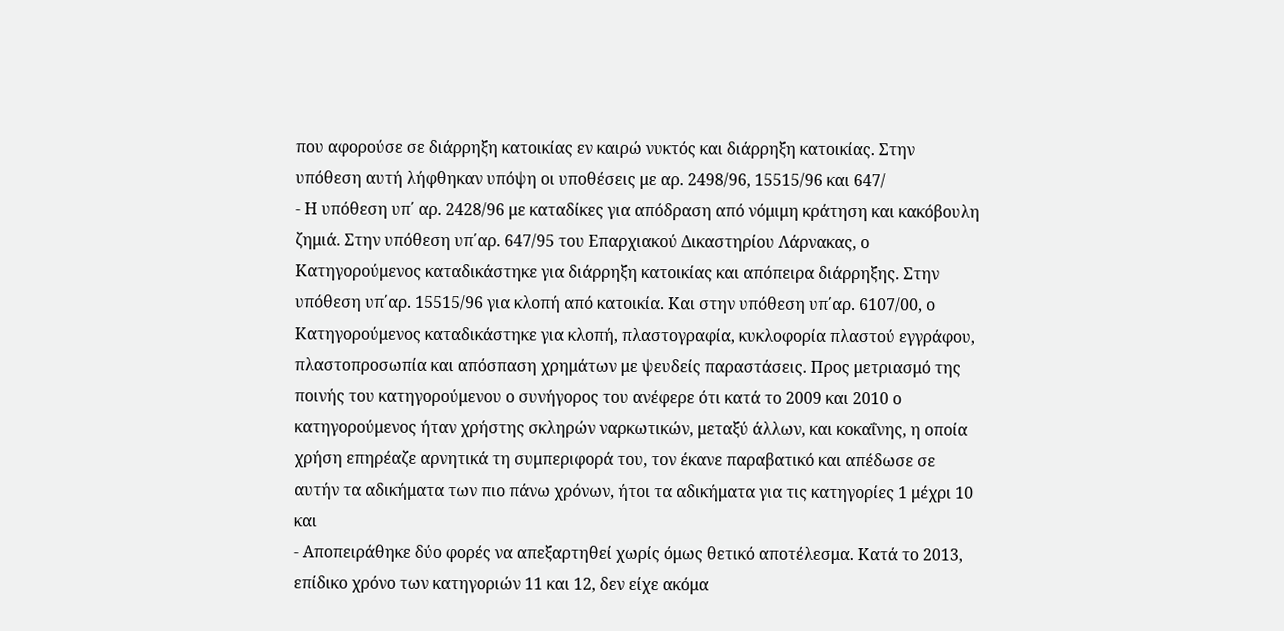που αφορούσε σε διάρρηξη κατοικίας εν καιρώ νυκτός και διάρρηξη κατοικίας. Στην υπόθεση αυτή λήφθηκαν υπόψη οι υποθέσεις με αρ. 2498/96, 15515/96 και 647/
- Η υπόθεση υπ΄ αρ. 2428/96 με καταδίκες για απόδραση από νόμιμη κράτηση και κακόβουλη ζημιά. Στην υπόθεση υπ΄αρ. 647/95 του Επαρχιακού Δικαστηρίου Λάρνακας, ο Κατηγορούμενος καταδικάστηκε για διάρρηξη κατοικίας και απόπειρα διάρρηξης. Στην υπόθεση υπ΄αρ. 15515/96 για κλοπή από κατοικία. Και στην υπόθεση υπ΄αρ. 6107/00, ο Κατηγορούμενος καταδικάστηκε για κλοπή, πλαστογραφία, κυκλοφορία πλαστού εγγράφου, πλαστοπροσωπία και απόσπαση χρημάτων με ψευδείς παραστάσεις. Προς μετριασμό της ποινής του κατηγορούμενου ο συνήγορος του ανέφερε ότι κατά το 2009 και 2010 ο κατηγορούμενος ήταν χρήστης σκληρών ναρκωτικών, μεταξύ άλλων, και κοκαΐνης, η οποία χρήση επηρέαζε αρνητικά τη συμπεριφορά του, τον έκανε παραβατικό και απέδωσε σε αυτήν τα αδικήματα των πιο πάνω χρόνων, ήτοι τα αδικήματα για τις κατηγορίες 1 μέχρι 10 και
- Αποπειράθηκε δύο φορές να απεξαρτηθεί χωρίς όμως θετικό αποτέλεσμα. Κατά το 2013, επίδικο χρόνο των κατηγοριών 11 και 12, δεν είχε ακόμα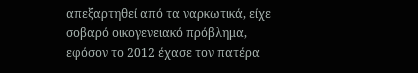απεξαρτηθεί από τα ναρκωτικά, είχε σοβαρό οικογενειακό πρόβλημα, εφόσον το 2012 έχασε τον πατέρα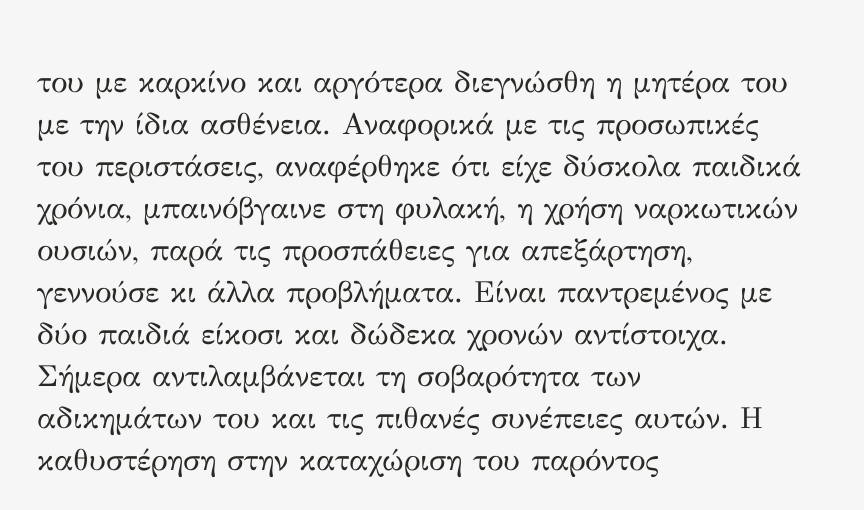του με καρκίνο και αργότερα διεγνώσθη η μητέρα του με την ίδια ασθένεια. Αναφορικά με τις προσωπικές του περιστάσεις, αναφέρθηκε ότι είχε δύσκολα παιδικά χρόνια, μπαινόβγαινε στη φυλακή, η χρήση ναρκωτικών ουσιών, παρά τις προσπάθειες για απεξάρτηση, γεννούσε κι άλλα προβλήματα. Είναι παντρεμένος με δύο παιδιά είκοσι και δώδεκα χρονών αντίστοιχα. Σήμερα αντιλαμβάνεται τη σοβαρότητα των αδικημάτων του και τις πιθανές συνέπειες αυτών. Η καθυστέρηση στην καταχώριση του παρόντος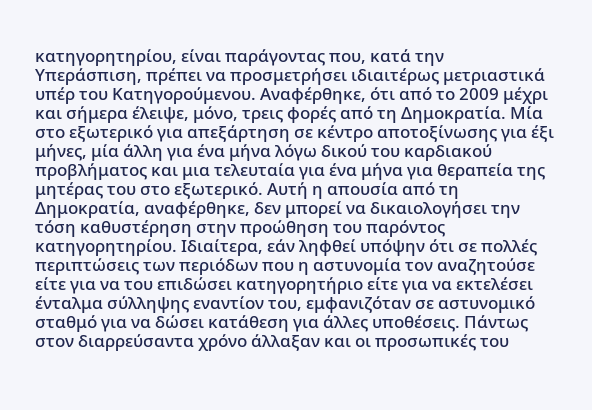κατηγορητηρίου, είναι παράγοντας που, κατά την Υπεράσπιση, πρέπει να προσμετρήσει ιδιαιτέρως μετριαστικά υπέρ του Κατηγορούμενου. Αναφέρθηκε, ότι από το 2009 μέχρι και σήμερα έλειψε, μόνο, τρεις φορές από τη Δημοκρατία. Μία στο εξωτερικό για απεξάρτηση σε κέντρο αποτοξίνωσης για έξι μήνες, μία άλλη για ένα μήνα λόγω δικού του καρδιακού προβλήματος και μια τελευταία για ένα μήνα για θεραπεία της μητέρας του στο εξωτερικό. Αυτή η απουσία από τη Δημοκρατία, αναφέρθηκε, δεν μπορεί να δικαιολογήσει την τόση καθυστέρηση στην προώθηση του παρόντος κατηγορητηρίου. Ιδιαίτερα, εάν ληφθεί υπόψην ότι σε πολλές περιπτώσεις των περιόδων που η αστυνομία τον αναζητούσε είτε για να του επιδώσει κατηγορητήριο είτε για να εκτελέσει ένταλμα σύλληψης εναντίον του, εμφανιζόταν σε αστυνομικό σταθμό για να δώσει κατάθεση για άλλες υποθέσεις. Πάντως στον διαρρεύσαντα χρόνο άλλαξαν και οι προσωπικές του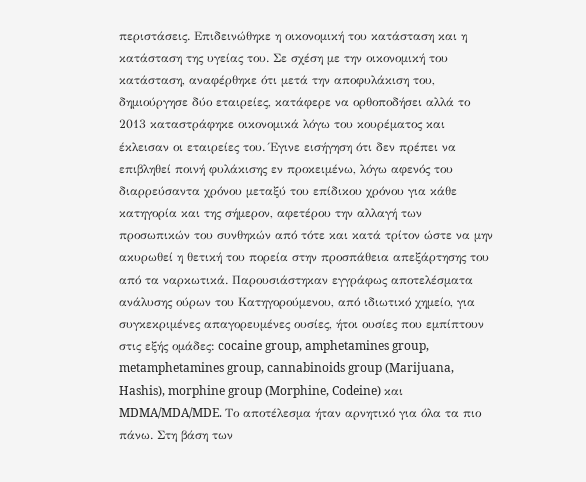περιστάσεις. Επιδεινώθηκε η οικονομική του κατάσταση και η κατάσταση της υγείας του. Σε σχέση με την οικονομική του κατάσταση, αναφέρθηκε ότι μετά την αποφυλάκιση του, δημιούργησε δύο εταιρείες, κατάφερε να ορθοποδήσει αλλά το 2013 καταστράφηκε οικονομικά λόγω του κουρέματος και έκλεισαν οι εταιρείες του. Έγινε εισήγηση ότι δεν πρέπει να επιβληθεί ποινή φυλάκισης εν προκειμένω, λόγω αφενός του διαρρεύσαντα χρόνου μεταξύ του επίδικου χρόνου για κάθε κατηγορία και της σήμερον, αφετέρου την αλλαγή των προσωπικών του συνθηκών από τότε και κατά τρίτον ώστε να μην ακυρωθεί η θετική του πορεία στην προσπάθεια απεξάρτησης του από τα ναρκωτικά. Παρουσιάστηκαν εγγράφως αποτελέσματα ανάλυσης ούρων του Κατηγορούμενου, από ιδιωτικό χημείο, για συγκεκριμένες απαγορευμένες ουσίες, ήτοι ουσίες που εμπίπτουν στις εξής ομάδες: cocaine group, amphetamines group, metamphetamines group, cannabinoids group (Marijuana, Hashis), morphine group (Morphine, Codeine) και MDMA/MDA/MDE. Το αποτέλεσμα ήταν αρνητικό για όλα τα πιο πάνω. Στη βάση των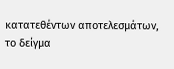κατατεθέντων αποτελεσμάτων, το δείγμα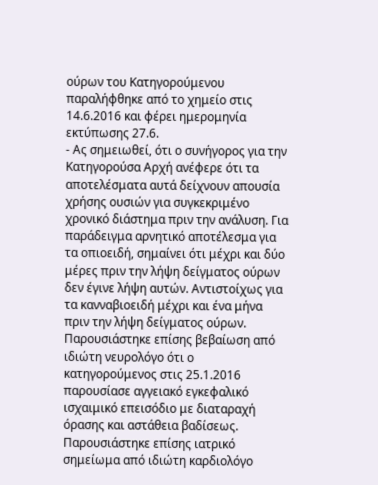ούρων του Κατηγορούμενου παραλήφθηκε από το χημείο στις 14.6.2016 και φέρει ημερομηνία εκτύπωσης 27.6.
- Ας σημειωθεί, ότι ο συνήγορος για την Κατηγορούσα Αρχή ανέφερε ότι τα αποτελέσματα αυτά δείχνουν απουσία χρήσης ουσιών για συγκεκριμένο χρονικό διάστημα πριν την ανάλυση. Για παράδειγμα αρνητικό αποτέλεσμα για τα οπιοειδή, σημαίνει ότι μέχρι και δύο μέρες πριν την λήψη δείγματος ούρων δεν έγινε λήψη αυτών. Αντιστοίχως για τα κανναβιοειδή μέχρι και ένα μήνα πριν την λήψη δείγματος ούρων. Παρουσιάστηκε επίσης βεβαίωση από ιδιώτη νευρολόγο ότι ο κατηγορούμενος στις 25.1.2016 παρουσίασε αγγειακό εγκεφαλικό ισχαιμικό επεισόδιο με διαταραχή όρασης και αστάθεια βαδίσεως. Παρουσιάστηκε επίσης ιατρικό σημείωμα από ιδιώτη καρδιολόγο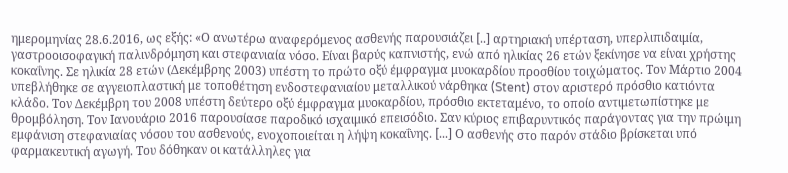ημερομηνίας 28.6.2016, ως εξής: «Ο ανωτέρω αναφερόμενος ασθενής παρουσιάζει [..] αρτηριακή υπέρταση, υπερλιπιδαιμία, γαστροοισοφαγική παλινδρόμηση και στεφανιαία νόσο. Είναι βαρύς καπνιστής, ενώ από ηλικίας 26 ετών ξεκίνησε να είναι χρήστης κοκαΐνης. Σε ηλικία 28 ετών (Δεκέμβρης 2003) υπέστη το πρώτο οξύ έμφραγμα μυοκαρδίου προσθίου τοιχώματος. Τον Μάρτιο 2004 υπεβλήθηκε σε αγγειοπλαστική με τοποθέτηση ενδοστεφανιαίου μεταλλικού νάρθηκα (Stent) στον αριστερό πρόσθιο κατιόντα κλάδο. Τον Δεκέμβρη του 2008 υπέστη δεύτερο οξύ έμφραγμα μυοκαρδίου, πρόσθιο εκτεταμένο, το οποίο αντιμετωπίστηκε με θρομβόληση. Τον Ιανουάριο 2016 παρουσίασε παροδικό ισχαιμικό επεισόδιο. Σαν κύριος επιβαρυντικός παράγοντας για την πρώιμη εμφάνιση στεφανιαίας νόσου του ασθενούς, ενοχοποιείται η λήψη κοκαΐνης. [...] Ο ασθενής στο παρόν στάδιο βρίσκεται υπό φαρμακευτική αγωγή. Του δόθηκαν οι κατάλληλες για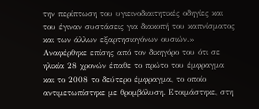την περίπτωση του υγιεινοδιαιτητικές οδηγίες και του έγιναν συστάσεις για διακοπή του καπνίσματος και των άλλων εξαρτησιογόνων ουσιών.» Αναφέρθηκε επίσης από τον δικηγόρο του ότι σε ηλικία 28 χρονών έπαθε το πρώτο του έμφραγμα και το 2008 το δεύτερο έμφραγμα, το οποίο αντιμετωπίστηκε με θρομβόλυση. Ετοιμάστηκε, στη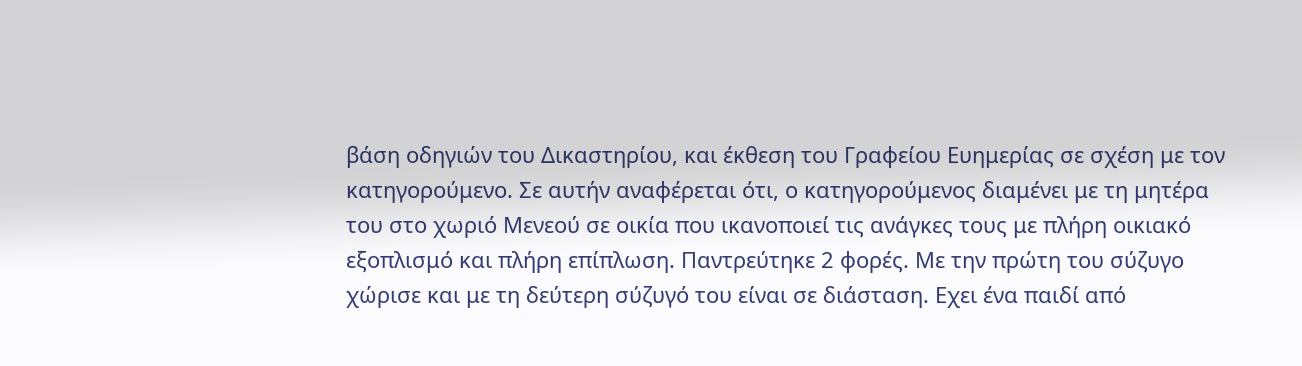βάση οδηγιών του Δικαστηρίου, και έκθεση του Γραφείου Ευημερίας σε σχέση με τον κατηγορούμενο. Σε αυτήν αναφέρεται ότι, ο κατηγορούμενος διαμένει με τη μητέρα του στο χωριό Μενεού σε οικία που ικανοποιεί τις ανάγκες τους με πλήρη οικιακό εξοπλισμό και πλήρη επίπλωση. Παντρεύτηκε 2 φορές. Με την πρώτη του σύζυγο χώρισε και με τη δεύτερη σύζυγό του είναι σε διάσταση. Εχει ένα παιδί από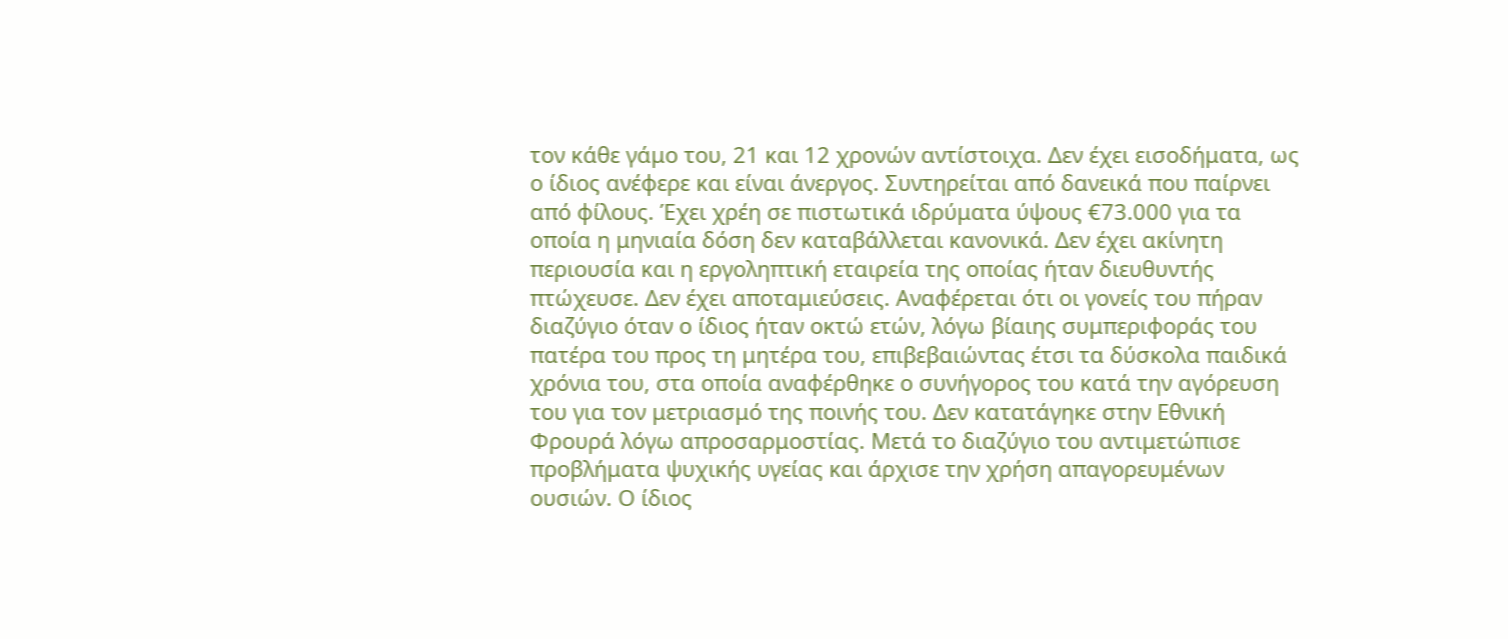τον κάθε γάμο του, 21 και 12 χρονών αντίστοιχα. Δεν έχει εισοδήματα, ως ο ίδιος ανέφερε και είναι άνεργος. Συντηρείται από δανεικά που παίρνει από φίλους. Έχει χρέη σε πιστωτικά ιδρύματα ύψους €73.000 για τα οποία η μηνιαία δόση δεν καταβάλλεται κανονικά. Δεν έχει ακίνητη περιουσία και η εργοληπτική εταιρεία της οποίας ήταν διευθυντής πτώχευσε. Δεν έχει αποταμιεύσεις. Αναφέρεται ότι οι γονείς του πήραν διαζύγιο όταν ο ίδιος ήταν οκτώ ετών, λόγω βίαιης συμπεριφοράς του πατέρα του προς τη μητέρα του, επιβεβαιώντας έτσι τα δύσκολα παιδικά χρόνια του, στα οποία αναφέρθηκε ο συνήγορος του κατά την αγόρευση του για τον μετριασμό της ποινής του. Δεν κατατάγηκε στην Εθνική Φρουρά λόγω απροσαρμοστίας. Μετά το διαζύγιο του αντιμετώπισε προβλήματα ψυχικής υγείας και άρχισε την χρήση απαγορευμένων ουσιών. Ο ίδιος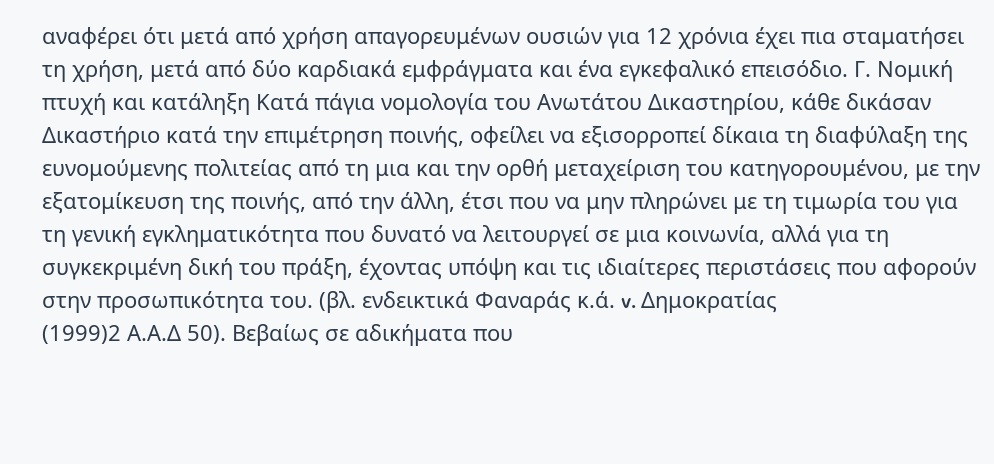αναφέρει ότι μετά από χρήση απαγορευμένων ουσιών για 12 χρόνια έχει πια σταματήσει τη χρήση, μετά από δύο καρδιακά εμφράγματα και ένα εγκεφαλικό επεισόδιο. Γ. Νομική πτυχή και κατάληξη Κατά πάγια νομολογία του Ανωτάτου Δικαστηρίου, κάθε δικάσαν Δικαστήριο κατά την επιμέτρηση ποινής, οφείλει να εξισορροπεί δίκαια τη διαφύλαξη της ευνομούμενης πολιτείας από τη μια και την ορθή μεταχείριση του κατηγορουμένου, με την εξατομίκευση της ποινής, από την άλλη, έτσι που να μην πληρώνει με τη τιμωρία του για τη γενική εγκληματικότητα που δυνατό να λειτουργεί σε μια κοινωνία, αλλά για τη συγκεκριμένη δική του πράξη, έχοντας υπόψη και τις ιδιαίτερες περιστάσεις που αφορούν στην προσωπικότητα του. (βλ. ενδεικτικά Φαναράς κ.ά. v. Δημοκρατίας
(1999)2 Α.Α.Δ 50). Βεβαίως σε αδικήματα που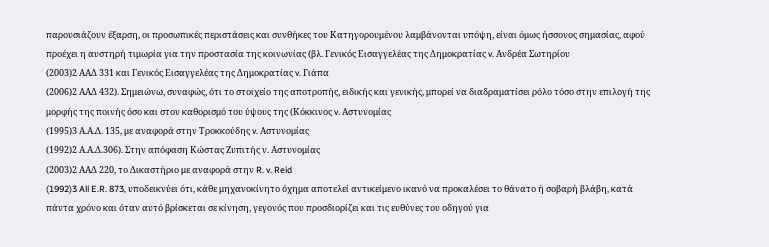παρουσιάζουν έξαρση, οι προσωπικές περιστάσεις και συνθήκες του Κατηγορουμένου λαμβάνονται υπόψη, είναι όμως ήσσονος σημασίας, αφού προέχει η αυστηρή τιμωρία για την προστασία της κοινωνίας (βλ. Γενικός Εισαγγελέας της Δημοκρατίας v. Ανδρέα Σωτηρίου
(2003)2 ΑΑΔ 331 και Γενικός Εισαγγελέας της Δημοκρατίας v. Γιάπα
(2006)2 ΑΑΔ 432). Σημειώνω, συναφώς, ότι το στοιχείο της αποτροπής, ειδικής και γενικής, μπορεί να διαδραματίσει ρόλο τόσο στην επιλογή της μορφής της ποινής όσο και στον καθορισμό του ύψους της (Κόκκινος v. Αστυνομίας
(1995)3 Α.Α.Δ. 135, με αναφορά στην Τροκκούδης v. Αστυνομίας
(1992)2 Α.Α.Δ.306). Στην απόφαση Κώστας Ζυπιτής ν. Αστυνομίας
(2003)2 ΑΑΔ 220, το Δικαστήριο με αναφορά στην R. v. Reid
(1992)3 All E.R. 873, υποδεικνύει ότι, κάθε μηχανοκίνητο όχημα αποτελεί αντικείμενο ικανό να προκαλέσει το θάνατο ή σοβαρή βλάβη, κατά πάντα χρόνο και όταν αυτό βρίσκεται σε κίνηση, γεγονός που προσδιορίζει και τις ευθύνες του οδηγού για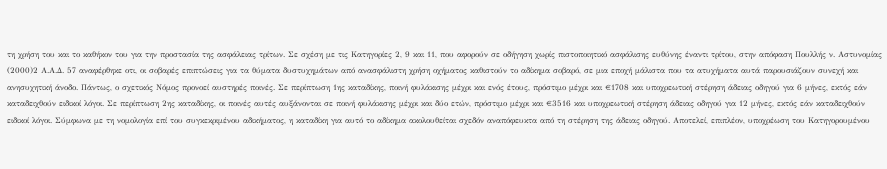τη χρήση του και το καθήκον του για την προστασία της ασφάλειας τρίτων. Σε σχέση με τις Κατηγορίες 2, 9 και 11, που αφορούν σε οδήγηση χωρίς πιστοποιητικό ασφάλισης ευθύνης έναντι τρίτου, στην απόφαση Πουλλής ν. Αστυνομίας
(2000)2 Α.Α.Δ. 57 αναφέρθηκε οτι, οι σοβαρές επιπτώσεις για τα θύματα δυστυχημάτων από ανασφάλιστη χρήση οχήματος καθιστούν το αδίκημα σοβαρό, σε μια εποχή μάλιστα που τα ατυχήματα αυτά παρουσιάζουν συνεχή και ανησυχητική άνοδο. Πάντως, ο σχετικός Νόμος προνοεί αυστηρές ποινές. Σε περίπτωση 1ης καταδίκης, ποινή φυλάκισης μέχρι και ενός έτους, πρόστιμο μέχρι και €1708 και υποχρεωτική στέρηση άδειας οδηγού για 6 μήνες, εκτός εάν καταδειχθούν ειδικοί λόγοι. Σε περίπτωση 2ης καταδίκης, οι ποινές αυτές αυξάνονται σε ποινή φυλάκισης μέχρι και δύο ετών, πρόστιμο μέχρι και €3516 και υποχρεωτική στέρηση άδειας οδηγού για 12 μήνες, εκτός εάν καταδειχθούν ειδικοί λόγοι. Σύμφωνα με τη νομολογία επί του συγκεκριμένου αδικήματος, η καταδίκη για αυτό το αδίκημα ακολουθείται σχεδόν αναπόφευκτα από τη στέρηση της άδειας οδηγού. Αποτελεί, επιπλέον, υποχρέωση του Κατηγορουμένου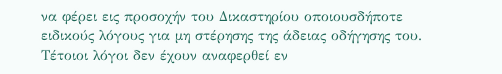να φέρει εις προσοχήν του Δικαστηρίου οποιουσδήποτε ειδικούς λόγους για μη στέρησης της άδειας οδήγησης του. Τέτοιοι λόγοι δεν έχουν αναφερθεί εν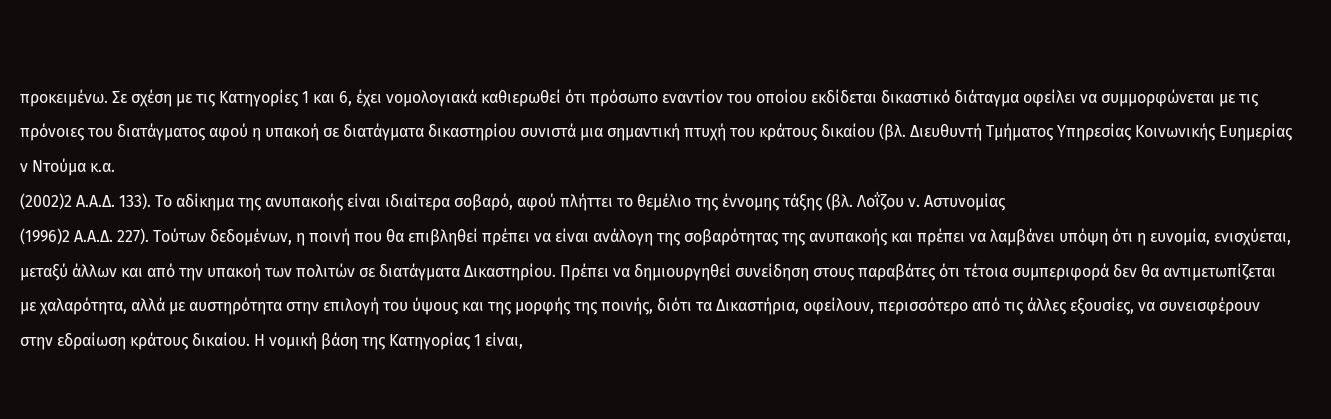προκειμένω. Σε σχέση με τις Κατηγορίες 1 και 6, έχει νομολογιακά καθιερωθεί ότι πρόσωπο εναντίον του οποίου εκδίδεται δικαστικό διάταγμα οφείλει να συμμορφώνεται με τις πρόνοιες του διατάγματος αφού η υπακοή σε διατάγματα δικαστηρίου συνιστά μια σημαντική πτυχή του κράτους δικαίου (βλ. Διευθυντή Τμήματος Υπηρεσίας Κοινωνικής Ευημερίας ν Ντούμα κ.α.
(2002)2 Α.Α.Δ. 133). Το αδίκημα της ανυπακοής είναι ιδιαίτερα σοβαρό, αφού πλήττει το θεμέλιο της έννομης τάξης (βλ. Λοΐζου ν. Αστυνομίας
(1996)2 Α.Α.Δ. 227). Τούτων δεδομένων, η ποινή που θα επιβληθεί πρέπει να είναι ανάλογη της σοβαρότητας της ανυπακοής και πρέπει να λαμβάνει υπόψη ότι η ευνομία, ενισχύεται, μεταξύ άλλων και από την υπακοή των πολιτών σε διατάγματα Δικαστηρίου. Πρέπει να δημιουργηθεί συνείδηση στους παραβάτες ότι τέτοια συμπεριφορά δεν θα αντιμετωπίζεται με χαλαρότητα, αλλά με αυστηρότητα στην επιλογή του ύψους και της μορφής της ποινής, διότι τα Δικαστήρια, οφείλουν, περισσότερο από τις άλλες εξουσίες, να συνεισφέρουν στην εδραίωση κράτους δικαίου. Η νομική βάση της Κατηγορίας 1 είναι,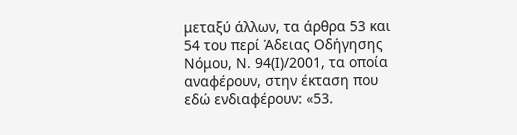μεταξύ άλλων, τα άρθρα 53 και 54 του περί Άδειας Οδήγησης Νόμου, Ν. 94(Ι)/2001, τα οποία αναφέρουν, στην έκταση που εδώ ενδιαφέρουν: «53.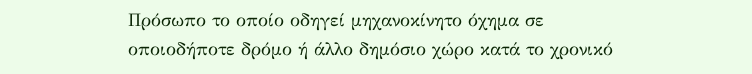Πρόσωπο το οποίο οδηγεί μηχανοκίνητο όχημα σε οποιοδήποτε δρόμο ή άλλο δημόσιο χώρο κατά το χρονικό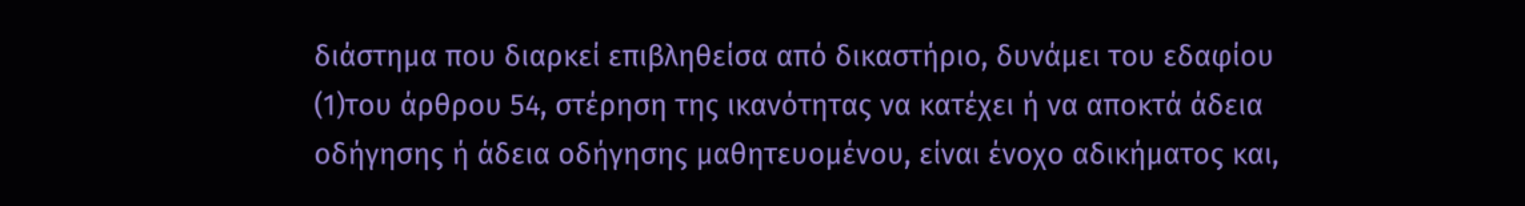διάστημα που διαρκεί επιβληθείσα από δικαστήριο, δυνάμει του εδαφίου
(1)του άρθρου 54, στέρηση της ικανότητας να κατέχει ή να αποκτά άδεια οδήγησης ή άδεια οδήγησης μαθητευομένου, είναι ένοχο αδικήματος και,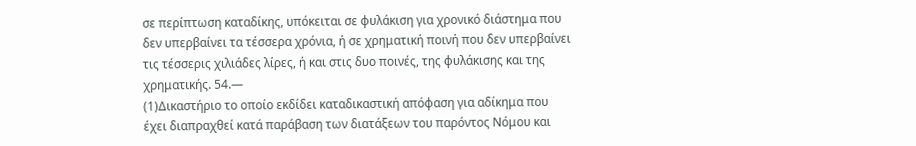σε περίπτωση καταδίκης, υπόκειται σε φυλάκιση για χρονικό διάστημα που δεν υπερβαίνει τα τέσσερα χρόνια, ή σε χρηματική ποινή που δεν υπερβαίνει τις τέσσερις χιλιάδες λίρες, ή και στις δυο ποινές, της φυλάκισης και της χρηματικής. 54.—
(1)Δικαστήριο το οποίο εκδίδει καταδικαστική απόφαση για αδίκημα που έχει διαπραχθεί κατά παράβαση των διατάξεων του παρόντος Νόμου και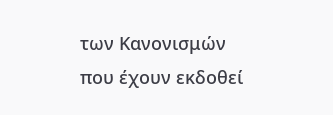των Κανονισμών που έχουν εκδοθεί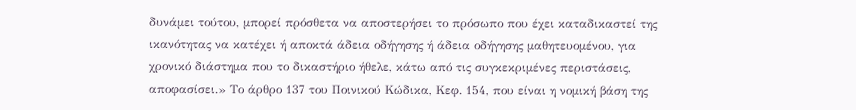δυνάμει τούτου, μπορεί πρόσθετα να αποστερήσει το πρόσωπο που έχει καταδικαστεί της ικανότητας να κατέχει ή αποκτά άδεια οδήγησης ή άδεια οδήγησης μαθητευομένου, για χρονικό διάστημα που το δικαστήριο ήθελε, κάτω από τις συγκεκριμένες περιστάσεις, αποφασίσει.» Το άρθρο 137 του Ποινικού Κώδικα, Κεφ. 154, που είναι η νομική βάση της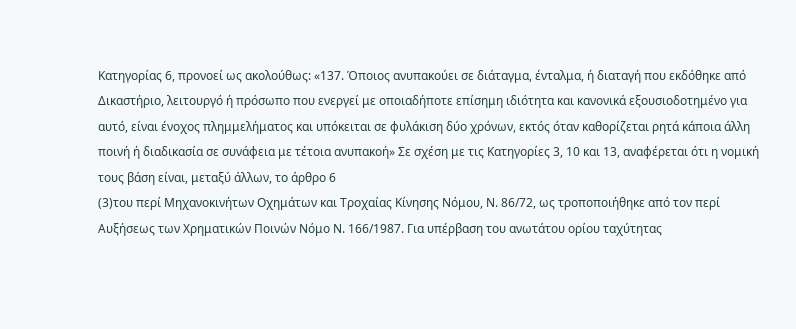Κατηγορίας 6, προνοεί ως ακολούθως: «137. Όποιος ανυπακούει σε διάταγμα, ένταλμα, ή διαταγή που εκδόθηκε από Δικαστήριο, λειτουργό ή πρόσωπο που ενεργεί με οποιαδήποτε επίσημη ιδιότητα και κανονικά εξουσιοδοτημένο για αυτό, είναι ένοχος πλημμελήματος και υπόκειται σε φυλάκιση δύο χρόνων, εκτός όταν καθορίζεται ρητά κάποια άλλη ποινή ή διαδικασία σε συνάφεια με τέτοια ανυπακοή» Σε σχέση με τις Κατηγορίες 3, 10 και 13, αναφέρεται ότι η νομική τους βάση είναι, μεταξύ άλλων, το άρθρο 6
(3)του περί Μηχανοκινήτων Οχημάτων και Τροχαίας Κίνησης Νόμου, Ν. 86/72, ως τροποποιήθηκε από τον περί Αυξήσεως των Χρηματικών Ποινών Νόμο Ν. 166/1987. Για υπέρβαση του ανωτάτου ορίου ταχύτητας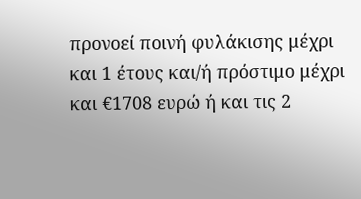προνοεί ποινή φυλάκισης μέχρι και 1 έτους και/ή πρόστιμο μέχρι και €1708 ευρώ ή και τις 2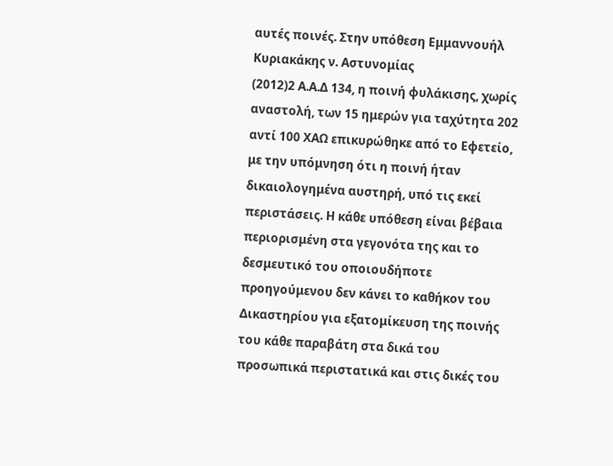αυτές ποινές. Στην υπόθεση Εμμαννουήλ Κυριακάκης ν. Αστυνομίας
(2012)2 Α.Α.Δ 134, η ποινή φυλάκισης, χωρίς αναστολή, των 15 ημερών για ταχύτητα 202 αντί 100 ΧΑΩ επικυρώθηκε από το Εφετείο, με την υπόμνηση ότι η ποινή ήταν δικαιολογημένα αυστηρή, υπό τις εκεί περιστάσεις. Η κάθε υπόθεση είναι βέβαια περιορισμένη στα γεγονότα της και το δεσμευτικό του οποιουδήποτε προηγούμενου δεν κάνει το καθήκον του Δικαστηρίου για εξατομίκευση της ποινής του κάθε παραβάτη στα δικά του προσωπικά περιστατικά και στις δικές του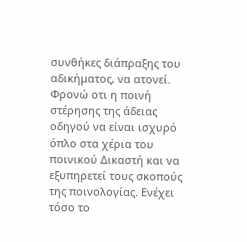συνθήκες διάπραξης του αδικήματος, να ατονεί. Φρονώ οτι η ποινή στέρησης της άδειας οδηγού να είναι ισχυρό όπλο στα χέρια του ποινικού Δικαστή και να εξυπηρετεί τους σκοπούς της ποινολογίας. Ενέχει τόσο το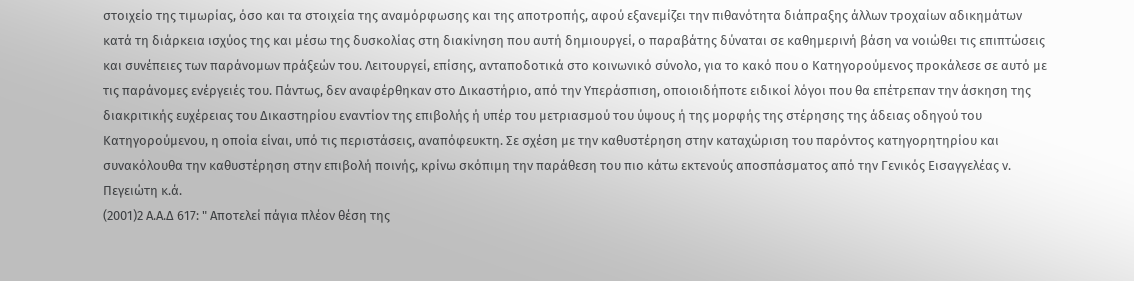στοιχείο της τιμωρίας, όσο και τα στοιχεία της αναμόρφωσης και της αποτροπής, αφού εξανεμίζει την πιθανότητα διάπραξης άλλων τροχαίων αδικημάτων κατά τη διάρκεια ισχύος της και μέσω της δυσκολίας στη διακίνηση που αυτή δημιουργεί, ο παραβάτης δύναται σε καθημερινή βάση να νοιώθει τις επιπτώσεις και συνέπειες των παράνομων πράξεών του. Λειτουργεί, επίσης, ανταποδοτικά στο κοινωνικό σύνολο, για το κακό που ο Κατηγορούμενος προκάλεσε σε αυτό με τις παράνομες ενέργειές του. Πάντως, δεν αναφέρθηκαν στο Δικαστήριο, από την Υπεράσπιση, οποιοιδήποτε ειδικοί λόγοι που θα επέτρεπαν την άσκηση της διακριτικής ευχέρειας του Δικαστηρίου εναντίον της επιβολής ή υπέρ του μετριασμού του ύψους ή της μορφής της στέρησης της άδειας οδηγού του Κατηγορούμενου, η οποία είναι, υπό τις περιστάσεις, αναπόφευκτη. Σε σχέση με την καθυστέρηση στην καταχώριση του παρόντος κατηγορητηρίου και συνακόλουθα την καθυστέρηση στην επιβολή ποινής, κρίνω σκόπιμη την παράθεση του πιο κάτω εκτενούς αποσπάσματος από την Γενικός Εισαγγελέας ν. Πεγειώτη κ.ά.
(2001)2 Α.Α.Δ 617: " Αποτελεί πάγια πλέον θέση της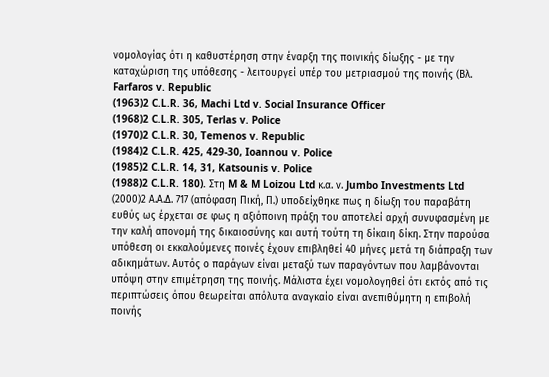νομολογίας ότι η καθυστέρηση στην έναρξη της ποινικής δίωξης - με την καταχώριση της υπόθεσης - λειτουργεί υπέρ του μετριασμού της ποινής (Βλ. Farfaros v. Republic
(1963)2 C.L.R. 36, Machi Ltd v. Social Insurance Officer
(1968)2 C.L.R. 305, Terlas v. Police
(1970)2 C.L.R. 30, Temenos v. Republic
(1984)2 C.L.R. 425, 429-30, Ioannou v. Police
(1985)2 C.L.R. 14, 31, Katsounis v. Police
(1988)2 C.L.R. 180). Στη M & M Loizou Ltd κ.α. ν. Jumbo Investments Ltd
(2000)2 Α.Α.Δ. 717 (απόφαση Πική, Π.) υποδείχθηκε πως η δίωξη του παραβάτη ευθύς ως έρχεται σε φως η αξιόποινη πράξη του αποτελεί αρχή συνυφασμένη με την καλή απονομή της δικαιοσύνης και αυτή τούτη τη δίκαιη δίκη. Στην παρούσα υπόθεση οι εκκαλούμενες ποινές έχουν επιβληθεί 40 μήνες μετά τη διάπραξη των αδικημάτων. Αυτός ο παράγων είναι μεταξύ των παραγόντων που λαμβάνονται υπόψη στην επιμέτρηση της ποινής. Μάλιστα έχει νομολογηθεί ότι εκτός από τις περιπτώσεις όπου θεωρείται απόλυτα αναγκαίο είναι ανεπιθύμητη η επιβολή ποινής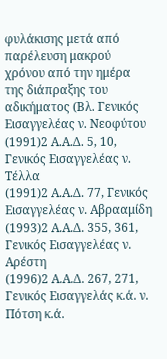φυλάκισης μετά από παρέλευση μακρού χρόνου από την ημέρα της διάπραξης του αδικήματος (Βλ. Γενικός Εισαγγελέας ν. Νεοφύτου
(1991)2 Α.Α.Δ. 5, 10, Γενικός Εισαγγελέας ν. Τέλλα
(1991)2 Α.Α.Δ. 77, Γενικός Εισαγγελέας ν. Αβρααμίδη
(1993)2 Α.Α.Δ. 355, 361, Γενικός Εισαγγελέας ν. Αρέστη
(1996)2 Α.Α.Δ. 267, 271, Γενικός Εισαγγελάς κ.ά. ν. Πότση κ.ά.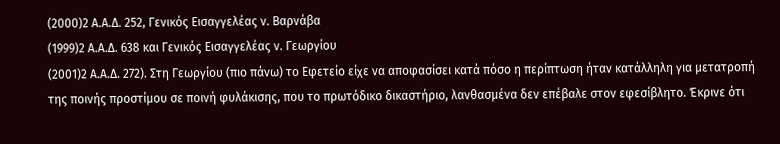(2000)2 Α.Α.Δ. 252, Γενικός Εισαγγελέας ν. Βαρνάβα
(1999)2 Α.Α.Δ. 638 και Γενικός Εισαγγελέας ν. Γεωργίου
(2001)2 Α.Α.Δ. 272). Στη Γεωργίου (πιο πάνω) το Εφετείο είχε να αποφασίσει κατά πόσο η περίπτωση ήταν κατάλληλη για μετατροπή της ποινής προστίμου σε ποινή φυλάκισης, που το πρωτόδικο δικαστήριο, λανθασμένα δεν επέβαλε στον εφεσίβλητο. Έκρινε ότι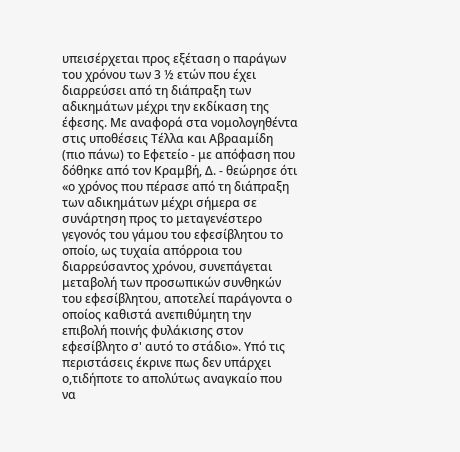υπεισέρχεται προς εξέταση ο παράγων του χρόνου των 3 ½ ετών που έχει διαρρεύσει από τη διάπραξη των αδικημάτων μέχρι την εκδίκαση της έφεσης. Με αναφορά στα νομολογηθέντα στις υποθέσεις Τέλλα και Αβρααμίδη (πιο πάνω) το Εφετείο - με απόφαση που δόθηκε από τον Κραμβή, Δ. - θεώρησε ότι «ο χρόνος που πέρασε από τη διάπραξη των αδικημάτων μέχρι σήμερα σε συνάρτηση προς το μεταγενέστερο γεγονός του γάμου του εφεσίβλητου το οποίο, ως τυχαία απόρροια του διαρρεύσαντος χρόνου, συνεπάγεται μεταβολή των προσωπικών συνθηκών του εφεσίβλητου, αποτελεί παράγοντα ο οποίος καθιστά ανεπιθύμητη την επιβολή ποινής φυλάκισης στον εφεσίβλητο σ' αυτό το στάδιο». Υπό τις περιστάσεις έκρινε πως δεν υπάρχει ο,τιδήποτε το απολύτως αναγκαίο που να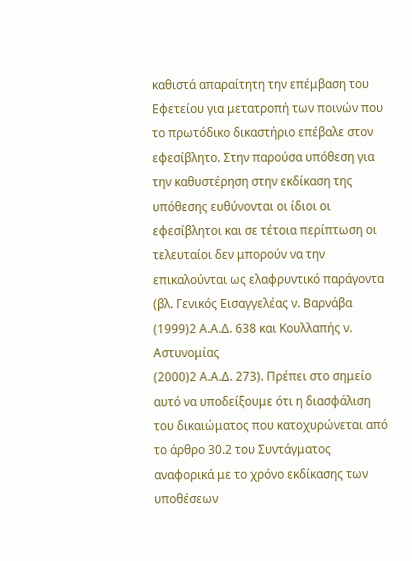καθιστά απαραίτητη την επέμβαση του Εφετείου για μετατροπή των ποινών που το πρωτόδικο δικαστήριο επέβαλε στον εφεσίβλητο. Στην παρούσα υπόθεση για την καθυστέρηση στην εκδίκαση της υπόθεσης ευθύνονται οι ίδιοι οι εφεσίβλητοι και σε τέτοια περίπτωση οι τελευταίοι δεν μπορούν να την επικαλούνται ως ελαφρυντικό παράγοντα (βλ. Γενικός Εισαγγελέας ν. Βαρνάβα
(1999)2 Α.Α.Δ. 638 και Κουλλαπής ν. Αστυνομίας
(2000)2 Α.Α.Δ. 273). Πρέπει στο σημείο αυτό να υποδείξουμε ότι η διασφάλιση του δικαιώματος που κατοχυρώνεται από το άρθρο 30.2 του Συντάγματος αναφορικά με το χρόνο εκδίκασης των υποθέσεων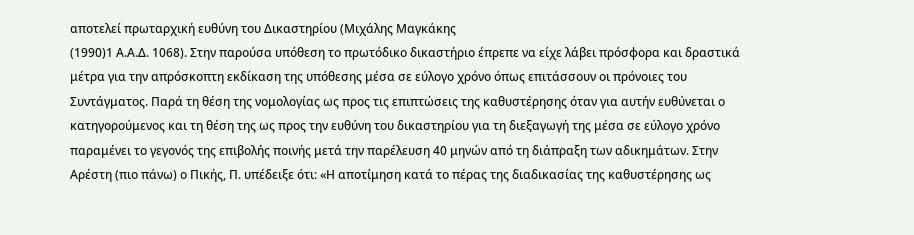αποτελεί πρωταρχική ευθύνη του Δικαστηρίου (Μιχάλης Μαγκάκης
(1990)1 Α.Α.Δ. 1068). Στην παρούσα υπόθεση το πρωτόδικο δικαστήριο έπρεπε να είχε λάβει πρόσφορα και δραστικά μέτρα για την απρόσκοπτη εκδίκαση της υπόθεσης μέσα σε εύλογο χρόνο όπως επιτάσσουν οι πρόνοιες του Συντάγματος. Παρά τη θέση της νομολογίας ως προς τις επιπτώσεις της καθυστέρησης όταν για αυτήν ευθύνεται ο κατηγορούμενος και τη θέση της ως προς την ευθύνη του δικαστηρίου για τη διεξαγωγή της μέσα σε εύλογο χρόνο παραμένει το γεγονός της επιβολής ποινής μετά την παρέλευση 40 μηνών από τη διάπραξη των αδικημάτων. Στην Αρέστη (πιο πάνω) ο Πικής, Π. υπέδειξε ότι: «Η αποτίμηση κατά το πέρας της διαδικασίας της καθυστέρησης ως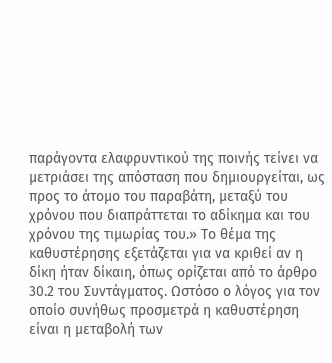παράγοντα ελαφρυντικού της ποινής τείνει να μετριάσει της απόσταση που δημιουργείται, ως προς το άτομο του παραβάτη, μεταξύ του χρόνου που διαπράττεται το αδίκημα και του χρόνου της τιμωρίας του.» Το θέμα της καθυστέρησης εξετάζεται για να κριθεί αν η δίκη ήταν δίκαιη, όπως ορίζεται από το άρθρο 30.2 του Συντάγματος. Ωστόσο ο λόγος για τον οποίο συνήθως προσμετρά η καθυστέρηση είναι η μεταβολή των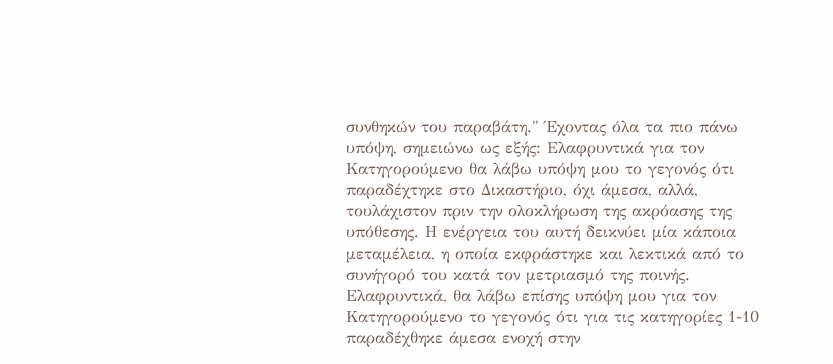συνθηκών του παραβάτη." Έχοντας όλα τα πιο πάνω υπόψη, σημειώνω ως εξής: Ελαφρυντικά για τον Κατηγορούμενο θα λάβω υπόψη μου το γεγονός ότι παραδέχτηκε στο Δικαστήριο, όχι άμεσα, αλλά, τουλάχιστον πριν την ολοκλήρωση της ακρόασης της υπόθεσης. Η ενέργεια του αυτή δεικνύει μία κάποια μεταμέλεια, η οποία εκφράστηκε και λεκτικά από το συνήγορό του κατά τον μετριασμό της ποινής. Ελαφρυντικά, θα λάβω επίσης υπόψη μου για τον Κατηγορούμενο το γεγονός ότι για τις κατηγορίες 1-10 παραδέχθηκε άμεσα ενοχή στην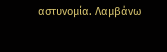αστυνομία. Λαμβάνω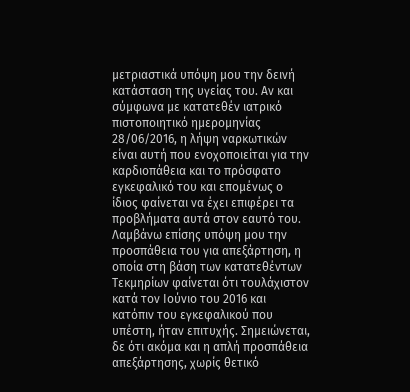μετριαστικά υπόψη μου την δεινή κατάσταση της υγείας του. Αν και σύμφωνα με κατατεθέν ιατρικό πιστοποιητικό ημερομηνίας 28/06/2016, η λήψη ναρκωτικών είναι αυτή που ενοχοποιείται για την καρδιοπάθεια και το πρόσφατο εγκεφαλικό του και επομένως ο ίδιος φαίνεται να έχει επιφέρει τα προβλήματα αυτά στον εαυτό του. Λαμβάνω επίσης υπόψη μου την προσπάθεια του για απεξάρτηση, η οποία στη βάση των κατατεθέντων Τεκμηρίων φαίνεται ότι τουλάχιστον κατά τον Ιούνιο του 2016 και κατόπιν του εγκεφαλικού που υπέστη, ήταν επιτυχής. Σημειώνεται, δε ότι ακόμα και η απλή προσπάθεια απεξάρτησης, χωρίς θετικό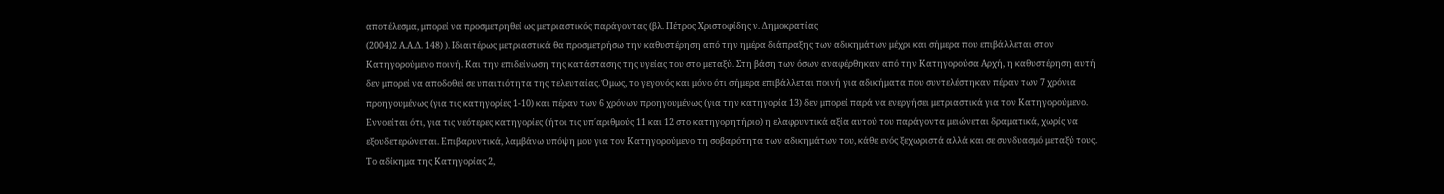αποτέλεσμα, μπορεί να προσμετρηθεί ως μετριαστικός παράγοντας (βλ. Πέτρος Χριστοφίδης ν. Δημοκρατίας
(2004)2 Α.Α.Δ. 148) ). Ιδιαιτέρως μετριαστικά θα προσμετρήσω την καθυστέρηση από την ημέρα διάπραξης των αδικημάτων μέχρι και σήμερα που επιβάλλεται στον Κατηγορούμενο ποινή. Και την επιδείνωση της κατάστασης της υγείας του στο μεταξύ. Στη βάση των όσων αναφέρθηκαν από την Κατηγορούσα Αρχή, η καθυστέρηση αυτή δεν μπορεί να αποδοθεί σε υπαιτιότητα της τελευταίας. Όμως, το γεγονός και μόνο ότι σήμερα επιβάλλεται ποινή για αδικήματα που συντελέστηκαν πέραν των 7 χρόνια προηγουμένως (για τις κατηγορίες 1-10) και πέραν των 6 χρόνων προηγουμένως (για την κατηγορία 13) δεν μπορεί παρά να ενεργήσει μετριαστικά για τον Κατηγορούμενο. Εννοείται ότι, για τις νεότερες κατηγορίες (ήτοι τις υπ΄αριθμούς 11 και 12 στο κατηγορητήριο) η ελαφρυντικά αξία αυτού του παράγοντα μειώνεται δραματικά, χωρίς να εξουδετερώνεται. Επιβαρυντικά, λαμβάνω υπόψη μου για τον Κατηγορούμενο τη σοβαρότητα των αδικημάτων του, κάθε ενός ξεχωριστά αλλά και σε συνδυασμό μεταξύ τους. Το αδίκημα της Κατηγορίας 2,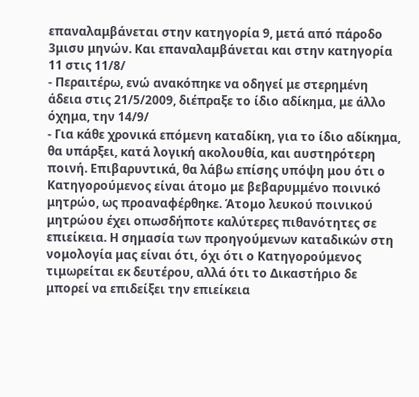επαναλαμβάνεται στην κατηγορία 9, μετά από πάροδο 3μισυ μηνών. Και επαναλαμβάνεται και στην κατηγορία 11 στις 11/8/
- Περαιτέρω, ενώ ανακόπηκε να οδηγεί με στερημένη άδεια στις 21/5/2009, διέπραξε το ίδιο αδίκημα, με άλλο όχημα, την 14/9/
- Για κάθε χρονικά επόμενη καταδίκη, για το ίδιο αδίκημα, θα υπάρξει, κατά λογική ακολουθία, και αυστηρότερη ποινή. Επιβαρυντικά, θα λάβω επίσης υπόψη μου ότι ο Κατηγορούμενος είναι άτομο με βεβαρυμμένο ποινικό μητρώο, ως προαναφέρθηκε. Άτομο λευκού ποινικού μητρώου έχει οπωσδήποτε καλύτερες πιθανότητες σε επιείκεια. Η σημασία των προηγούμενων καταδικών στη νομολογία μας είναι ότι, όχι ότι ο Κατηγορούμενος τιμωρείται εκ δευτέρου, αλλά ότι το Δικαστήριο δε μπορεί να επιδείξει την επιείκεια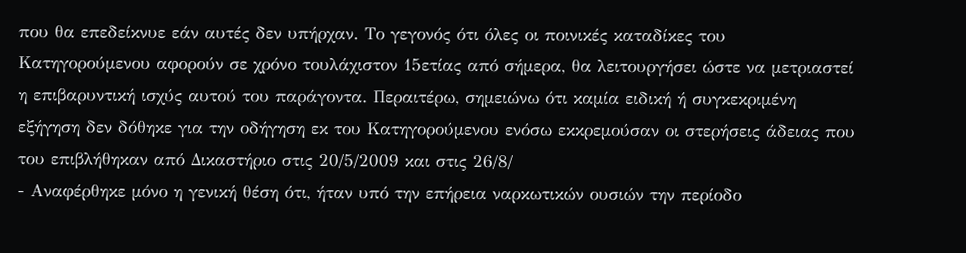που θα επεδείκνυε εάν αυτές δεν υπήρχαν. Το γεγονός ότι όλες οι ποινικές καταδίκες του Κατηγορούμενου αφορούν σε χρόνο τουλάχιστον 15ετίας από σήμερα, θα λειτουργήσει ώστε να μετριαστεί η επιβαρυντική ισχύς αυτού του παράγοντα. Περαιτέρω, σημειώνω ότι καμία ειδική ή συγκεκριμένη εξήγηση δεν δόθηκε για την οδήγηση εκ του Κατηγορούμενου ενόσω εκκρεμούσαν οι στερήσεις άδειας που του επιβλήθηκαν από Δικαστήριο στις 20/5/2009 και στις 26/8/
- Αναφέρθηκε μόνο η γενική θέση ότι, ήταν υπό την επήρεια ναρκωτικών ουσιών την περίοδο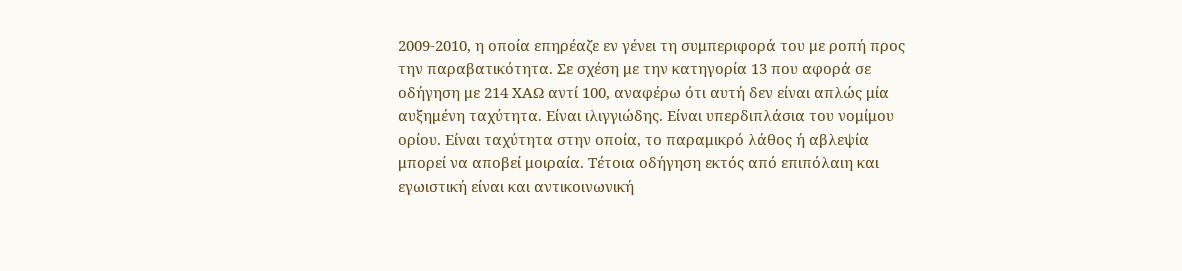2009-2010, η οποία επηρέαζε εν γένει τη συμπεριφορά του με ροπή προς την παραβατικότητα. Σε σχέση με την κατηγορία 13 που αφορά σε οδήγηση με 214 ΧΑΩ αντί 100, αναφέρω ότι αυτή δεν είναι απλώς μία αυξημένη ταχύτητα. Είναι ιλιγγιώδης. Είναι υπερδιπλάσια του νομίμου ορίου. Είναι ταχύτητα στην οποία, το παραμικρό λάθος ή αβλεψία μπορεί να αποβεί μοιραία. Τέτοια οδήγηση εκτός από επιπόλαιη και εγωιστική είναι και αντικοινωνική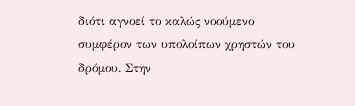διότι αγνοεί το καλώς νοούμενο συμφέρον των υπολοίπων χρηστών του δρόμου. Στην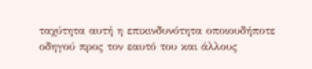ταχύτητα αυτή η επικινδυνότητα οποιουδήποτε οδηγού προς τον εαυτό του και άλλους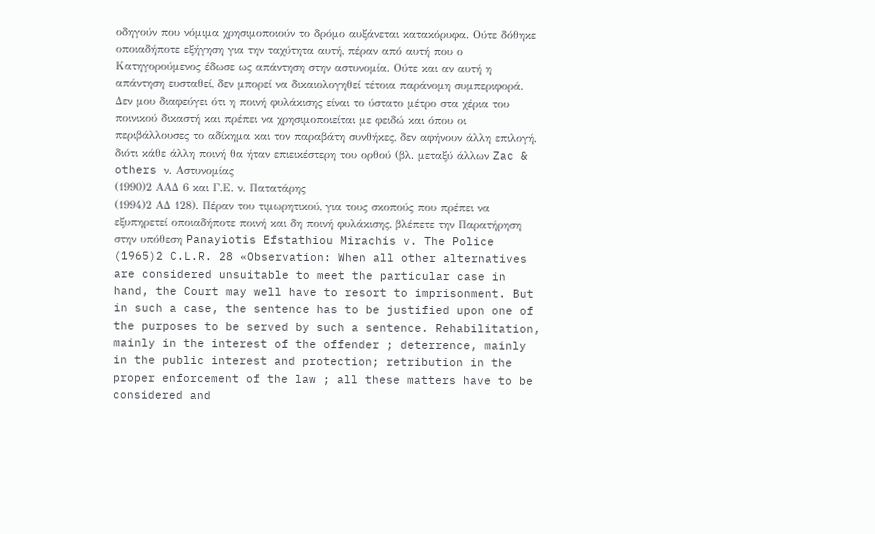οδηγούν που νόμιμα χρησιμοποιούν το δρόμο αυξάνεται κατακόρυφα. Ούτε δόθηκε οποιαδήποτε εξήγηση για την ταχύτητα αυτή, πέραν από αυτή που ο Κατηγορούμενος έδωσε ως απάντηση στην αστυνομία. Ούτε και αν αυτή η απάντηση ευσταθεί, δεν μπορεί να δικαιολογηθεί τέτοια παράνομη συμπεριφορά. Δεν μου διαφεύγει ότι η ποινή φυλάκισης είναι το ύστατο μέτρο στα χέρια του ποινικού δικαστή και πρέπει να χρησιμοποιείται με φειδώ και όπου οι περιβάλλουσες το αδίκημα και τον παραβάτη συνθήκες, δεν αφήνουν άλλη επιλογή, διότι κάθε άλλη ποινή θα ήταν επιεικέστερη του ορθού (βλ. μεταξύ άλλων Zac & others ν. Αστυνομίας
(1990)2 ΑΑΔ 6 και Γ.Ε. ν. Πατατάρης
(1994)2 ΑΔ 128). Πέραν του τιμωρητικού, για τους σκοπούς που πρέπει να εξυπηρετεί οποιαδήποτε ποινή και δη ποινή φυλάκισης, βλέπετε την Παρατήρηση στην υπόθεση Panayiotis Efstathiou Mirachis v. The Police
(1965)2 C.L.R. 28 «Observation: When all other alternatives are considered unsuitable to meet the particular case in hand, the Court may well have to resort to imprisonment. But in such a case, the sentence has to be justified upon one of the purposes to be served by such a sentence. Rehabilitation, mainly in the interest of the offender ; deterrence, mainly in the public interest and protection; retribution in the proper enforcement of the law ; all these matters have to be considered and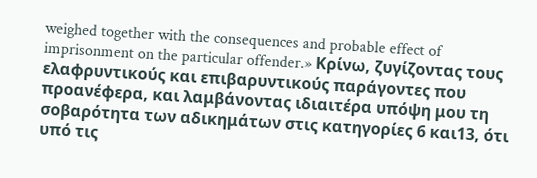weighed together with the consequences and probable effect of imprisonment on the particular offender.» Κρίνω, ζυγίζοντας τους ελαφρυντικούς και επιβαρυντικούς παράγοντες που προανέφερα, και λαμβάνοντας ιδιαιτέρα υπόψη μου τη σοβαρότητα των αδικημάτων στις κατηγορίες 6 και13, ότι υπό τις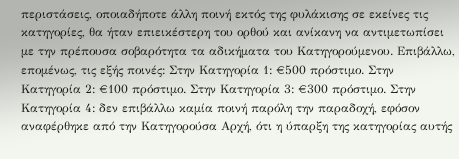περιστάσεις, οποιαδήποτε άλλη ποινή εκτός της φυλάκισης σε εκείνες τις κατηγορίες, θα ήταν επιεικέστερη του ορθού και ανίκανη να αντιμετωπίσει με την πρέπουσα σοβαρότητα τα αδικήματα του Κατηγορούμενου. Επιβάλλω, επομένως, τις εξής ποινές: Στην Κατηγορία 1: €500 πρόστιμο. Στην Κατηγορία 2: €100 πρόστιμο. Στην Κατηγορία 3: €300 πρόστιμο. Στην Κατηγορία 4: δεν επιβάλλω καμία ποινή παρόλη την παραδοχή, εφόσον αναφέρθηκε από την Κατηγορούσα Αρχή, ότι η ύπαρξη της κατηγορίας αυτής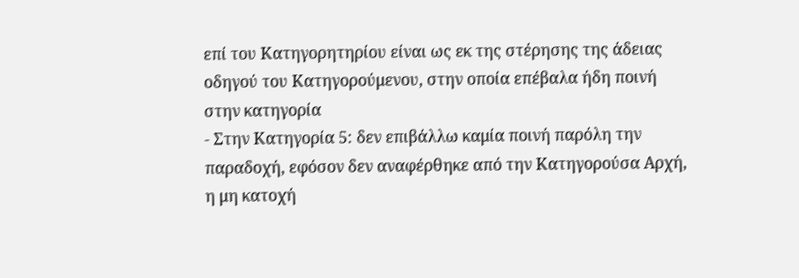επί του Κατηγορητηρίου είναι ως εκ της στέρησης της άδειας οδηγού του Κατηγορούμενου, στην οποία επέβαλα ήδη ποινή στην κατηγορία
- Στην Κατηγορία 5: δεν επιβάλλω καμία ποινή παρόλη την παραδοχή, εφόσον δεν αναφέρθηκε από την Κατηγορούσα Αρχή, η μη κατοχή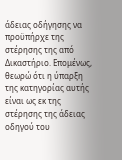άδειας οδήγησης να προϋπήρχε της στέρησης της από Δικαστήριο. Επομένως, θεωρώ ότι η ύπαρξη της κατηγορίας αυτής είναι ως εκ της στέρησης της άδειας οδηγού του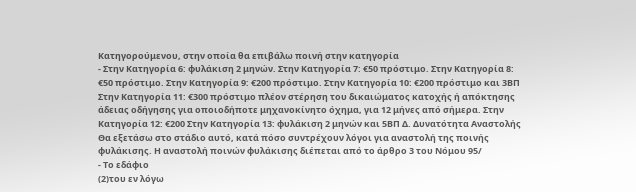Κατηγορούμενου, στην οποία θα επιβάλω ποινή στην κατηγορία
- Στην Κατηγορία 6: φυλάκιση 2 μηνών. Στην Κατηγορία 7: €50 πρόστιμο. Στην Κατηγορία 8: €50 πρόστιμο. Στην Κατηγορία 9: €200 πρόστιμο. Στην Κατηγορία 10: €200 πρόστιμο και 3ΒΠ Στην Κατηγορία 11: €300 πρόστιμο πλέον στέρηση του δικαιώματος κατοχής ή απόκτησης άδειας οδήγησης για οποιοδήποτε μηχανοκίνητο όχημα, για 12 μήνες από σήμερα. Στην Κατηγορία 12: €200 Στην Κατηγορία 13: φυλάκιση 2 μηνών και 5ΒΠ Δ. Δυνατότητα Αναστολής Θα εξετάσω στο στάδιο αυτό, κατά πόσο συντρέχουν λόγοι για αναστολή της ποινής φυλάκισης. Η αναστολή ποινών φυλάκισης διέπεται από το άρθρο 3 του Νόμου 95/
- Το εδάφιο
(2)του εν λόγω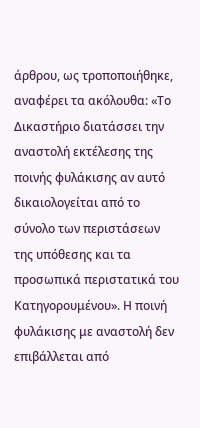άρθρου, ως τροποποιήθηκε, αναφέρει τα ακόλουθα: «Το Δικαστήριο διατάσσει την αναστολή εκτέλεσης της ποινής φυλάκισης αν αυτό δικαιολογείται από το σύνολο των περιστάσεων της υπόθεσης και τα προσωπικά περιστατικά του Κατηγορουμένου». Η ποινή φυλάκισης με αναστολή δεν επιβάλλεται από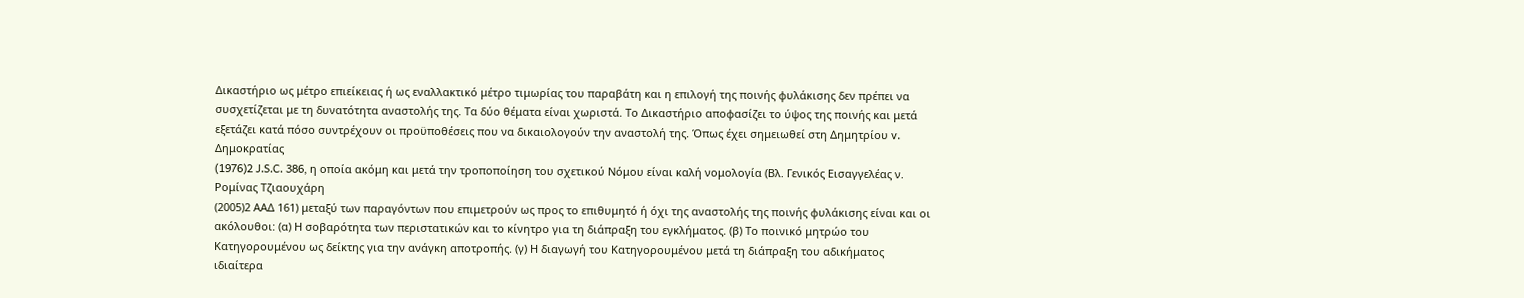Δικαστήριο ως μέτρο επιείκειας ή ως εναλλακτικό μέτρο τιμωρίας του παραβάτη και η επιλογή της ποινής φυλάκισης δεν πρέπει να συσχετίζεται με τη δυνατότητα αναστολής της. Τα δύο θέματα είναι χωριστά. Το Δικαστήριο αποφασίζει το ύψος της ποινής και μετά εξετάζει κατά πόσο συντρέχουν οι προϋποθέσεις που να δικαιολογούν την αναστολή της. Όπως έχει σημειωθεί στη Δημητρίου v. Δημοκρατίας
(1976)2 J.S.C. 386, η οποία ακόμη και μετά την τροποποίηση του σχετικού Νόμου είναι καλή νομολογία (Βλ. Γενικός Εισαγγελέας ν. Ρομίνας Τζιαουχάρη
(2005)2 ΑΑΔ 161) μεταξύ των παραγόντων που επιμετρούν ως προς το επιθυμητό ή όχι της αναστολής της ποινής φυλάκισης είναι και οι ακόλουθοι: (α) Η σοβαρότητα των περιστατικών και το κίνητρο για τη διάπραξη του εγκλήματος. (β) Το ποινικό μητρώο του Κατηγορουμένου ως δείκτης για την ανάγκη αποτροπής. (γ) Η διαγωγή του Κατηγορουμένου μετά τη διάπραξη του αδικήματος ιδιαίτερα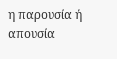η παρουσία ή απουσία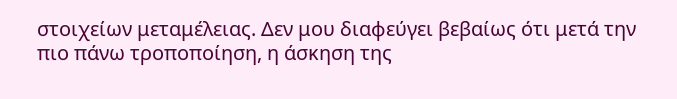στοιχείων μεταμέλειας. Δεν μου διαφεύγει βεβαίως ότι μετά την πιο πάνω τροποποίηση, η άσκηση της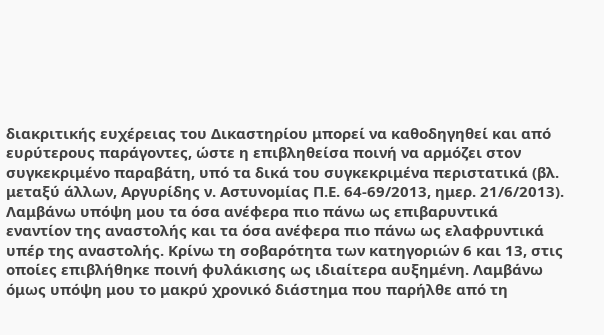διακριτικής ευχέρειας του Δικαστηρίου μπορεί να καθοδηγηθεί και από ευρύτερους παράγοντες, ώστε η επιβληθείσα ποινή να αρμόζει στον συγκεκριμένο παραβάτη, υπό τα δικά του συγκεκριμένα περιστατικά (βλ. μεταξύ άλλων, Αργυρίδης ν. Αστυνομίας Π.Ε. 64-69/2013, ημερ. 21/6/2013). Λαμβάνω υπόψη μου τα όσα ανέφερα πιο πάνω ως επιβαρυντικά εναντίον της αναστολής και τα όσα ανέφερα πιο πάνω ως ελαφρυντικά υπέρ της αναστολής. Κρίνω τη σοβαρότητα των κατηγοριών 6 και 13, στις οποίες επιβλήθηκε ποινή φυλάκισης ως ιδιαίτερα αυξημένη. Λαμβάνω όμως υπόψη μου το μακρύ χρονικό διάστημα που παρήλθε από τη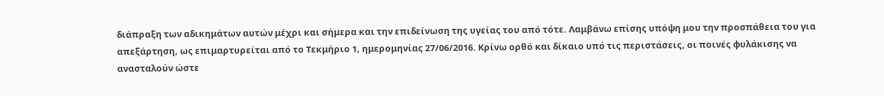διάπραξη των αδικημάτων αυτών μέχρι και σήμερα και την επιδείνωση της υγείας του από τότε. Λαμβάνω επίσης υπόψη μου την προσπάθεια του για απεξάρτηση, ως επιμαρτυρείται από το Τεκμήριο 1, ημερομηνίας 27/06/2016. Κρίνω ορθό και δίκαιο υπό τις περιστάσεις, οι ποινές φυλάκισης να ανασταλούν ώστε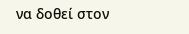να δοθεί στον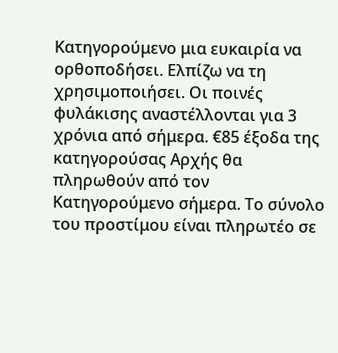Κατηγορούμενο μια ευκαιρία να ορθοποδήσει. Ελπίζω να τη χρησιμοποιήσει. Οι ποινές φυλάκισης αναστέλλονται για 3 χρόνια από σήμερα. €85 έξοδα της κατηγορούσας Αρχής θα πληρωθούν από τον Κατηγορούμενο σήμερα. Το σύνολο του προστίμου είναι πληρωτέο σε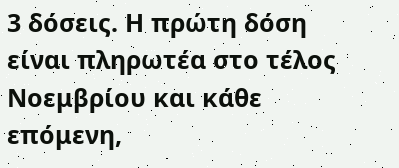3 δόσεις. Η πρώτη δόση είναι πληρωτέα στο τέλος Νοεμβρίου και κάθε επόμενη,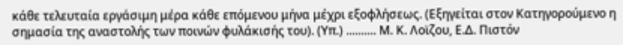κάθε τελευταία εργάσιμη μέρα κάθε επόμενου μήνα μέχρι εξοφλήσεως. (Εξηγείται στον Κατηγορούμενο η σημασία της αναστολής των ποινών φυλάκισής του). (Υπ.) .......... Μ. Κ. Λοϊζου, Ε.Δ. Πιστόν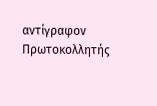αντίγραφον Πρωτοκολλητής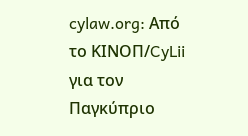cylaw.org: Από το ΚΙΝOΠ/CyLii για τον Παγκύπριο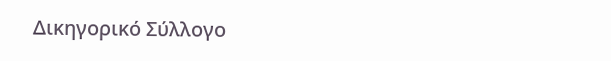Δικηγορικό Σύλλογο